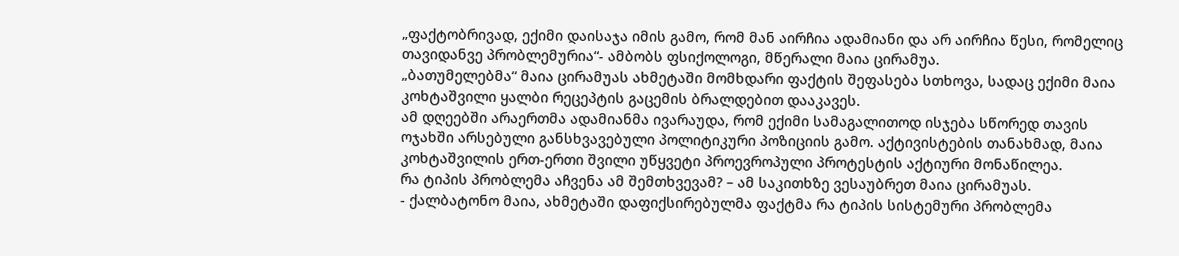„ფაქტობრივად, ექიმი დაისაჯა იმის გამო, რომ მან აირჩია ადამიანი და არ აირჩია წესი, რომელიც თავიდანვე პრობლემურია“- ამბობს ფსიქოლოგი, მწერალი მაია ცირამუა.
„ბათუმელებმა“ მაია ცირამუას ახმეტაში მომხდარი ფაქტის შეფასება სთხოვა, სადაც ექიმი მაია კოხტაშვილი ყალბი რეცეპტის გაცემის ბრალდებით დააკავეს.
ამ დღეებში არაერთმა ადამიანმა ივარაუდა, რომ ექიმი სამაგალითოდ ისჯება სწორედ თავის ოჯახში არსებული განსხვავებული პოლიტიკური პოზიციის გამო. აქტივისტების თანახმად, მაია კოხტაშვილის ერთ-ერთი შვილი უწყვეტი პროევროპული პროტესტის აქტიური მონაწილეა.
რა ტიპის პრობლემა აჩვენა ამ შემთხვევამ? – ამ საკითხზე ვესაუბრეთ მაია ცირამუას.
- ქალბატონო მაია, ახმეტაში დაფიქსირებულმა ფაქტმა რა ტიპის სისტემური პრობლემა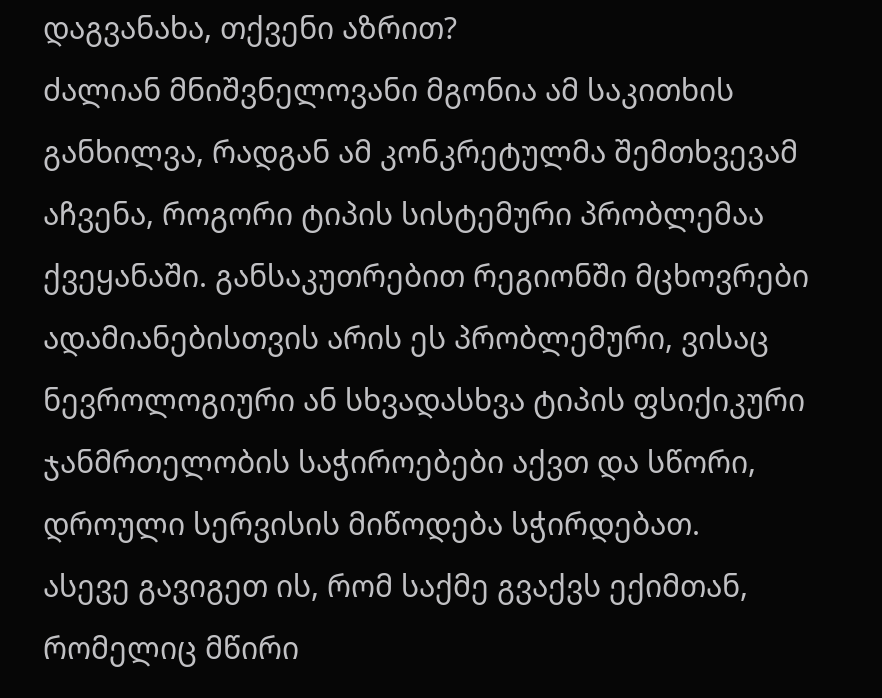დაგვანახა, თქვენი აზრით?
ძალიან მნიშვნელოვანი მგონია ამ საკითხის განხილვა, რადგან ამ კონკრეტულმა შემთხვევამ აჩვენა, როგორი ტიპის სისტემური პრობლემაა ქვეყანაში. განსაკუთრებით რეგიონში მცხოვრები ადამიანებისთვის არის ეს პრობლემური, ვისაც ნევროლოგიური ან სხვადასხვა ტიპის ფსიქიკური ჯანმრთელობის საჭიროებები აქვთ და სწორი, დროული სერვისის მიწოდება სჭირდებათ.
ასევე გავიგეთ ის, რომ საქმე გვაქვს ექიმთან, რომელიც მწირი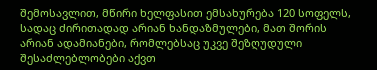შემოსავლით, მწირი ხელფასით ემსახურება 120 სოფელს, სადაც ძირითადად არიან ხანდაზმულები, მათ შორის არიან ადამიანები, რომლებსაც უკვე შეზღუდული შესაძლებლობები აქვთ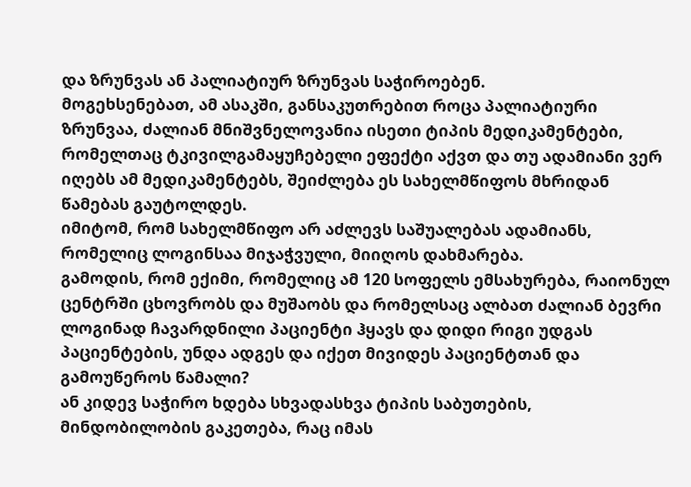და ზრუნვას ან პალიატიურ ზრუნვას საჭიროებენ.
მოგეხსენებათ, ამ ასაკში, განსაკუთრებით როცა პალიატიური ზრუნვაა, ძალიან მნიშვნელოვანია ისეთი ტიპის მედიკამენტები, რომელთაც ტკივილგამაყუჩებელი ეფექტი აქვთ და თუ ადამიანი ვერ იღებს ამ მედიკამენტებს, შეიძლება ეს სახელმწიფოს მხრიდან წამებას გაუტოლდეს.
იმიტომ, რომ სახელმწიფო არ აძლევს საშუალებას ადამიანს, რომელიც ლოგინსაა მიჯაჭვული, მიიღოს დახმარება.
გამოდის, რომ ექიმი, რომელიც ამ 120 სოფელს ემსახურება, რაიონულ ცენტრში ცხოვრობს და მუშაობს და რომელსაც ალბათ ძალიან ბევრი ლოგინად ჩავარდნილი პაციენტი ჰყავს და დიდი რიგი უდგას პაციენტების, უნდა ადგეს და იქეთ მივიდეს პაციენტთან და გამოუწეროს წამალი?
ან კიდევ საჭირო ხდება სხვადასხვა ტიპის საბუთების, მინდობილობის გაკეთება, რაც იმას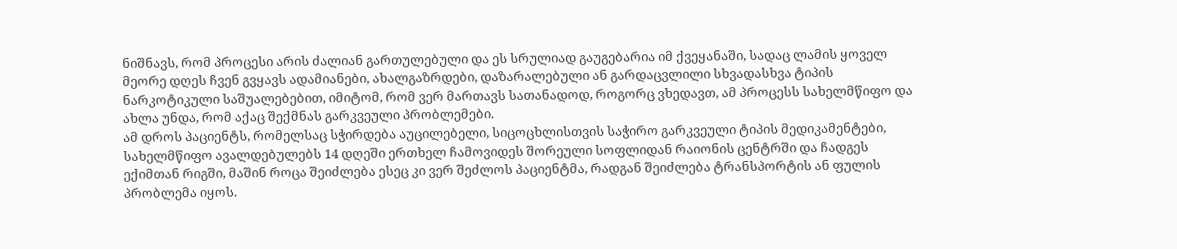ნიშნავს, რომ პროცესი არის ძალიან გართულებული და ეს სრულიად გაუგებარია იმ ქვეყანაში, სადაც ლამის ყოველ მეორე დღეს ჩვენ გვყავს ადამიანები, ახალგაზრდები, დაზარალებული ან გარდაცვლილი სხვადასხვა ტიპის ნარკოტიკული საშუალებებით, იმიტომ, რომ ვერ მართავს სათანადოდ, როგორც ვხედავთ, ამ პროცესს სახელმწიფო და ახლა უნდა, რომ აქაც შექმნას გარკვეული პრობლემები.
ამ დროს პაციენტს, რომელსაც სჭირდება აუცილებელი, სიცოცხლისთვის საჭირო გარკვეული ტიპის მედიკამენტები, სახელმწიფო ავალდებულებს 14 დღეში ერთხელ ჩამოვიდეს შორეული სოფლიდან რაიონის ცენტრში და ჩადგეს ექიმთან რიგში, მაშინ როცა შეიძლება ესეც კი ვერ შეძლოს პაციენტმა, რადგან შეიძლება ტრანსპორტის ან ფულის პრობლემა იყოს.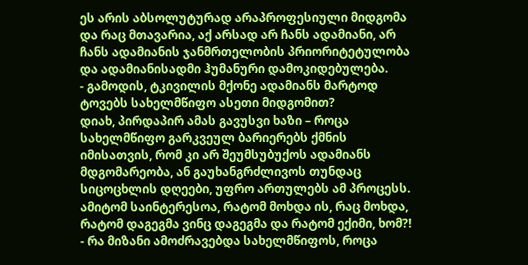ეს არის აბსოლუტურად არაპროფესიული მიდგომა და რაც მთავარია, აქ არსად არ ჩანს ადამიანი, არ ჩანს ადამიანის ჯანმრთელობის პრიორიტეტულობა და ადამიანისადმი ჰუმანური დამოკიდებულება.
- გამოდის, ტკივილის მქონე ადამიანს მარტოდ ტოვებს სახელმწიფო ასეთი მიდგომით?
დიახ, პირდაპირ ამას გავუსვი ხაზი – როცა სახელმწიფო გარკვეულ ბარიერებს ქმნის იმისათვის, რომ კი არ შეუმსუბუქოს ადამიანს მდგომარეობა, ან გაუხანგრძლივოს თუნდაც სიცოცხლის დღეები, უფრო ართულებს ამ პროცესს.
ამიტომ საინტერესოა, რატომ მოხდა ის, რაც მოხდა, რატომ დაგეგმა ვინც დაგეგმა და რატომ ექიმი, ხომ?!
- რა მიზანი ამოძრავებდა სახელმწიფოს, როცა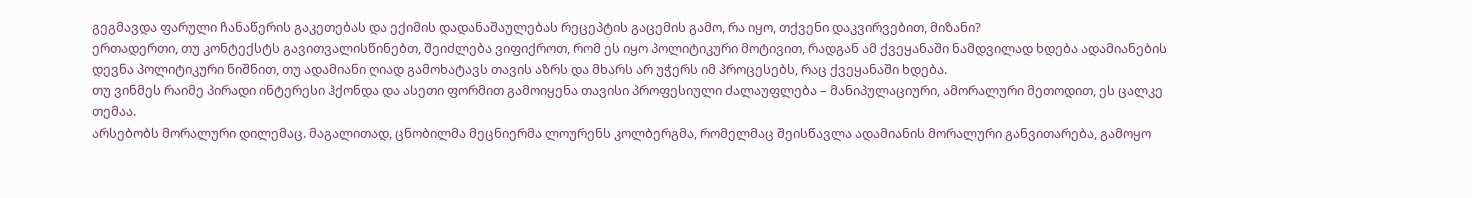გეგმავდა ფარული ჩანაწერის გაკეთებას და ექიმის დადანაშაულებას რეცეპტის გაცემის გამო, რა იყო, თქვენი დაკვირვებით, მიზანი?
ერთადერთი, თუ კონტექსტს გავითვალისწინებთ, შეიძლება ვიფიქროთ, რომ ეს იყო პოლიტიკური მოტივით, რადგან ამ ქვეყანაში ნამდვილად ხდება ადამიანების დევნა პოლიტიკური ნიშნით, თუ ადამიანი ღიად გამოხატავს თავის აზრს და მხარს არ უჭერს იმ პროცესებს, რაც ქვეყანაში ხდება.
თუ ვინმეს რაიმე პირადი ინტერესი ჰქონდა და ასეთი ფორმით გამოიყენა თავისი პროფესიული ძალაუფლება – მანიპულაციური, ამორალური მეთოდით, ეს ცალკე თემაა.
არსებობს მორალური დილემაც. მაგალითად, ცნობილმა მეცნიერმა ლოურენს კოლბერგმა, რომელმაც შეისწავლა ადამიანის მორალური განვითარება, გამოყო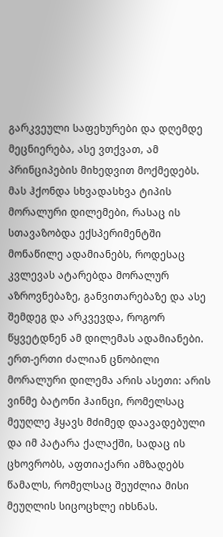გარკვეული საფეხურები და დღემდე მეცნიერება, ასე ვთქვათ, ამ პრინციპების მიხედვით მოქმედებს.
მას ჰქონდა სხვადასხვა ტიპის მორალური დილემები, რასაც ის სთავაზობდა ექსპერიმენტში მონაწილე ადამიანებს, როდესაც კვლევას ატარებდა მორალურ აზროვნებაზე, განვითარებაზე და ასე შემდეგ და არკვევდა, როგორ წყვეტდნენ ამ დილემას ადამიანები.
ერთ-ერთი ძალიან ცნობილი მორალური დილემა არის ასეთი: არის ვინმე ბატონი ჰაინცი, რომელსაც მეუღლე ჰყავს მძიმედ დაავადებული და იმ პატარა ქალაქში, სადაც ის ცხოვრობს, აფთიაქარი ამზადებს წამალს, რომელსაც შეუძლია მისი მეუღლის სიცოცხლე იხსნას.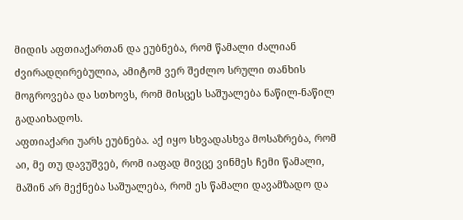მიდის აფთიაქართან და ეუბნება, რომ წამალი ძალიან ძვირადღირებულია, ამიტომ ვერ შეძლო სრული თანხის მოგროვება და სთხოვს, რომ მისცეს საშუალება ნაწილ-ნაწილ გადაიხადოს.
აფთიაქარი უარს ეუბნება. აქ იყო სხვადასხვა მოსაზრება, რომ აი, მე თუ დავუშვებ, რომ იაფად მივცე ვინმეს ჩემი წამალი, მაშინ არ მექნება საშუალება, რომ ეს წამალი დავამზადო და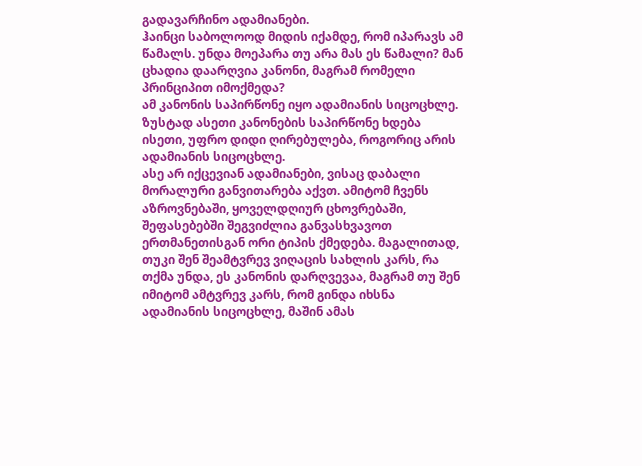გადავარჩინო ადამიანები.
ჰაინცი საბოლოოდ მიდის იქამდე, რომ იპარავს ამ წამალს. უნდა მოეპარა თუ არა მას ეს წამალი? მან ცხადია დაარღვია კანონი, მაგრამ რომელი პრინციპით იმოქმედა?
ამ კანონის საპირწონე იყო ადამიანის სიცოცხლე. ზუსტად ასეთი კანონების საპირწონე ხდება ისეთი, უფრო დიდი ღირებულება, როგორიც არის ადამიანის სიცოცხლე.
ასე არ იქცევიან ადამიანები, ვისაც დაბალი მორალური განვითარება აქვთ. ამიტომ ჩვენს აზროვნებაში, ყოველდღიურ ცხოვრებაში, შეფასებებში შეგვიძლია განვასხვავოთ ერთმანეთისგან ორი ტიპის ქმედება. მაგალითად, თუკი შენ შეამტვრევ ვიღაცის სახლის კარს, რა თქმა უნდა, ეს კანონის დარღვევაა, მაგრამ თუ შენ იმიტომ ამტვრევ კარს, რომ გინდა იხსნა ადამიანის სიცოცხლე, მაშინ ამას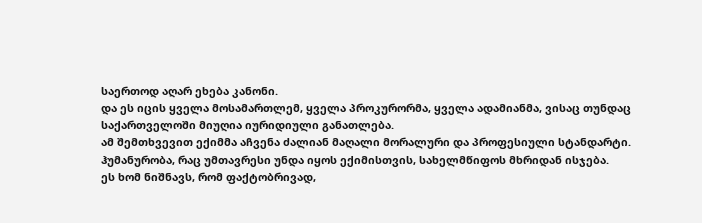საერთოდ აღარ ეხება კანონი.
და ეს იცის ყველა მოსამართლემ, ყველა პროკურორმა, ყველა ადამიანმა, ვისაც თუნდაც საქართველოში მიუღია იურიდიული განათლება.
ამ შემთხვევით ექიმმა აჩვენა ძალიან მაღალი მორალური და პროფესიული სტანდარტი.
ჰუმანურობა, რაც უმთავრესი უნდა იყოს ექიმისთვის, სახელმწიფოს მხრიდან ისჯება.
ეს ხომ ნიშნავს, რომ ფაქტობრივად,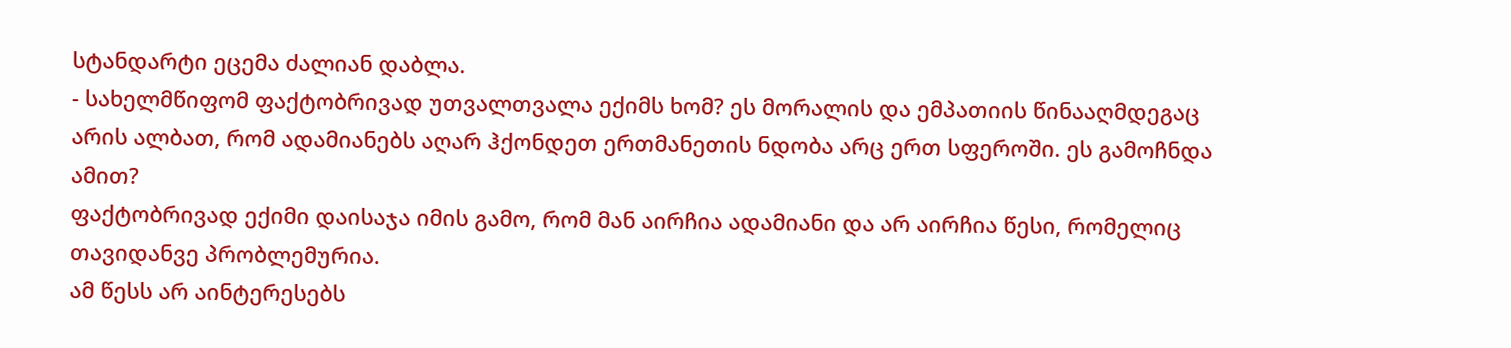სტანდარტი ეცემა ძალიან დაბლა.
- სახელმწიფომ ფაქტობრივად უთვალთვალა ექიმს ხომ? ეს მორალის და ემპათიის წინააღმდეგაც არის ალბათ, რომ ადამიანებს აღარ ჰქონდეთ ერთმანეთის ნდობა არც ერთ სფეროში. ეს გამოჩნდა ამით?
ფაქტობრივად ექიმი დაისაჯა იმის გამო, რომ მან აირჩია ადამიანი და არ აირჩია წესი, რომელიც თავიდანვე პრობლემურია.
ამ წესს არ აინტერესებს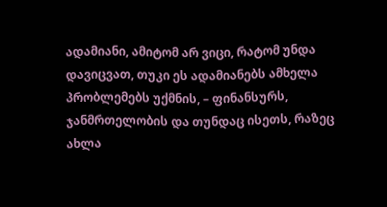ადამიანი, ამიტომ არ ვიცი, რატომ უნდა დავიცვათ, თუკი ეს ადამიანებს ამხელა პრობლემებს უქმნის, – ფინანსურს, ჯანმრთელობის და თუნდაც ისეთს, რაზეც ახლა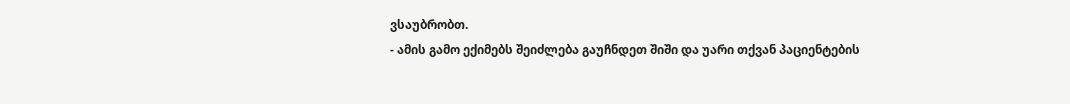ვსაუბრობთ.
- ამის გამო ექიმებს შეიძლება გაუჩნდეთ შიში და უარი თქვან პაციენტების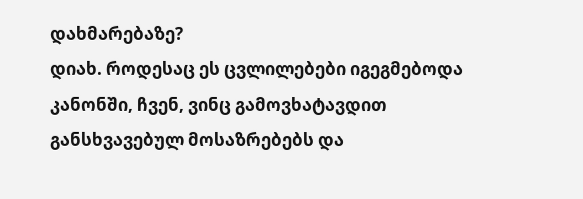დახმარებაზე?
დიახ. როდესაც ეს ცვლილებები იგეგმებოდა კანონში, ჩვენ, ვინც გამოვხატავდით განსხვავებულ მოსაზრებებს და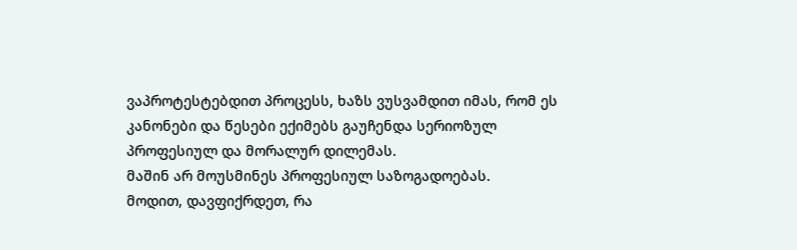ვაპროტესტებდით პროცესს, ხაზს ვუსვამდით იმას, რომ ეს კანონები და წესები ექიმებს გაუჩენდა სერიოზულ პროფესიულ და მორალურ დილემას.
მაშინ არ მოუსმინეს პროფესიულ საზოგადოებას.
მოდით, დავფიქრდეთ, რა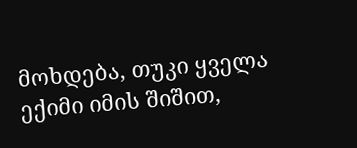მოხდება, თუკი ყველა ექიმი იმის შიშით,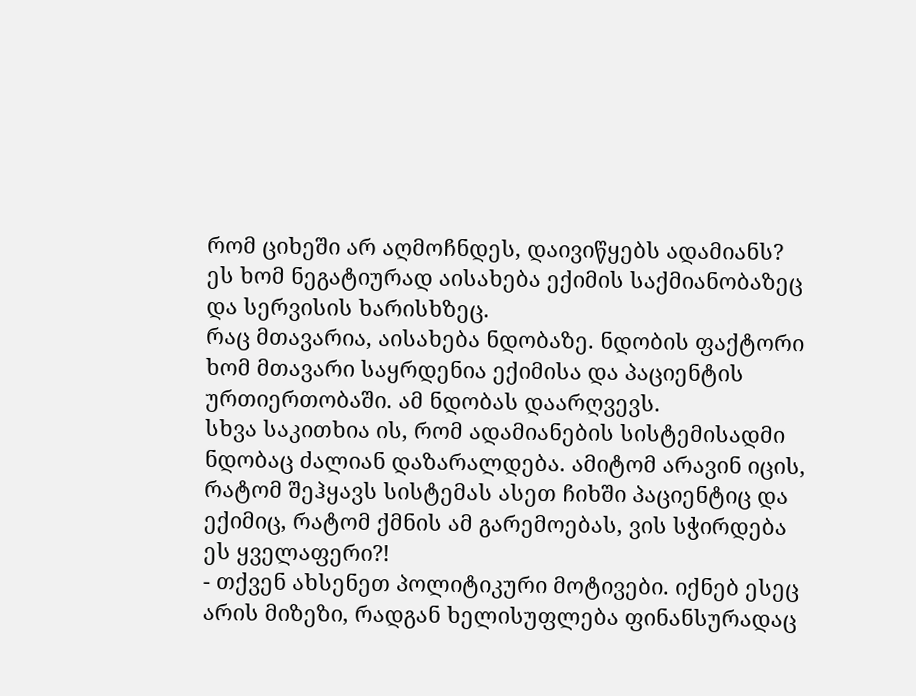რომ ციხეში არ აღმოჩნდეს, დაივიწყებს ადამიანს?
ეს ხომ ნეგატიურად აისახება ექიმის საქმიანობაზეც და სერვისის ხარისხზეც.
რაც მთავარია, აისახება ნდობაზე. ნდობის ფაქტორი ხომ მთავარი საყრდენია ექიმისა და პაციენტის ურთიერთობაში. ამ ნდობას დაარღვევს.
სხვა საკითხია ის, რომ ადამიანების სისტემისადმი ნდობაც ძალიან დაზარალდება. ამიტომ არავინ იცის, რატომ შეჰყავს სისტემას ასეთ ჩიხში პაციენტიც და ექიმიც, რატომ ქმნის ამ გარემოებას, ვის სჭირდება ეს ყველაფერი?!
- თქვენ ახსენეთ პოლიტიკური მოტივები. იქნებ ესეც არის მიზეზი, რადგან ხელისუფლება ფინანსურადაც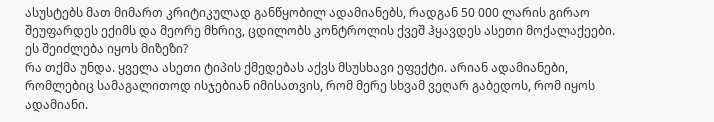ასუსტებს მათ მიმართ კრიტიკულად განწყობილ ადამიანებს, რადგან 50 000 ლარის გირაო შეუფარდეს ექიმს და მეორე მხრივ, ცდილობს კონტროლის ქვეშ ჰყავდეს ასეთი მოქალაქეები. ეს შეიძლება იყოს მიზეზი?
რა თქმა უნდა. ყველა ასეთი ტიპის ქმედებას აქვს მსუსხავი ეფექტი. არიან ადამიანები, რომლებიც სამაგალითოდ ისჯებიან იმისათვის, რომ მერე სხვამ ვეღარ გაბედოს, რომ იყოს ადამიანი.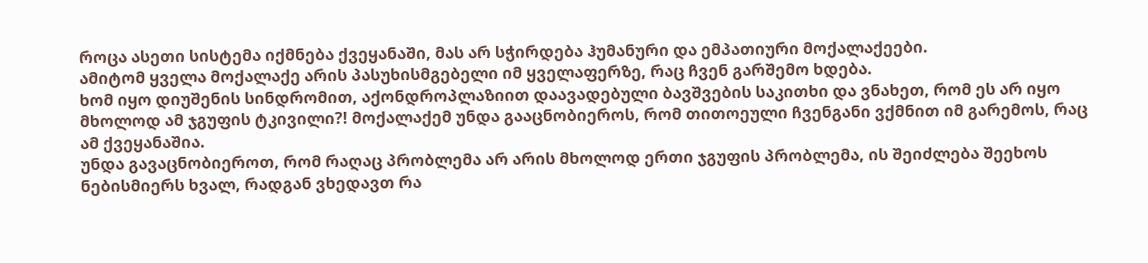როცა ასეთი სისტემა იქმნება ქვეყანაში, მას არ სჭირდება ჰუმანური და ემპათიური მოქალაქეები.
ამიტომ ყველა მოქალაქე არის პასუხისმგებელი იმ ყველაფერზე, რაც ჩვენ გარშემო ხდება.
ხომ იყო დიუშენის სინდრომით, აქონდროპლაზიით დაავადებული ბავშვების საკითხი და ვნახეთ, რომ ეს არ იყო მხოლოდ ამ ჯგუფის ტკივილი?! მოქალაქემ უნდა გააცნობიეროს, რომ თითოეული ჩვენგანი ვქმნით იმ გარემოს, რაც ამ ქვეყანაშია.
უნდა გავაცნობიეროთ, რომ რაღაც პრობლემა არ არის მხოლოდ ერთი ჯგუფის პრობლემა, ის შეიძლება შეეხოს ნებისმიერს ხვალ, რადგან ვხედავთ რა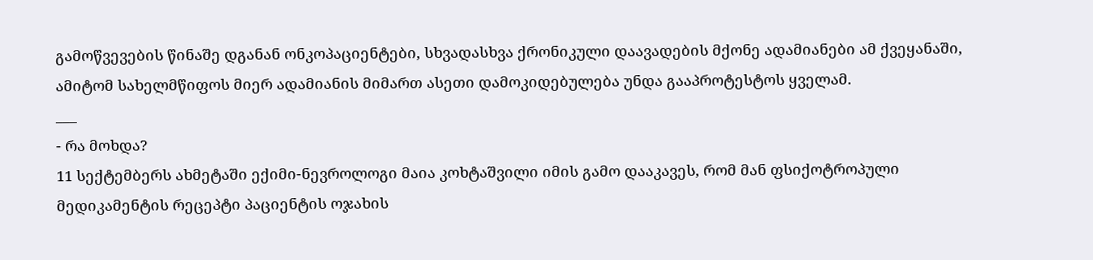გამოწვევების წინაშე დგანან ონკოპაციენტები, სხვადასხვა ქრონიკული დაავადების მქონე ადამიანები ამ ქვეყანაში, ამიტომ სახელმწიფოს მიერ ადამიანის მიმართ ასეთი დამოკიდებულება უნდა გააპროტესტოს ყველამ.
___
- რა მოხდა?
11 სექტემბერს ახმეტაში ექიმი-ნევროლოგი მაია კოხტაშვილი იმის გამო დააკავეს, რომ მან ფსიქოტროპული მედიკამენტის რეცეპტი პაციენტის ოჯახის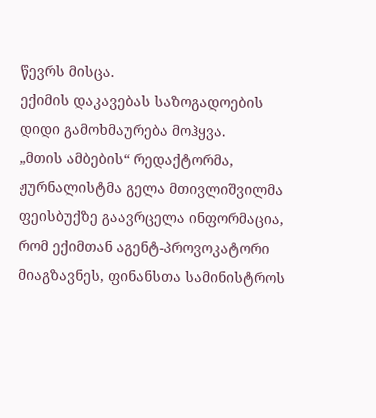წევრს მისცა.
ექიმის დაკავებას საზოგადოების დიდი გამოხმაურება მოჰყვა.
„მთის ამბების“ რედაქტორმა, ჟურნალისტმა გელა მთივლიშვილმა ფეისბუქზე გაავრცელა ინფორმაცია, რომ ექიმთან აგენტ-პროვოკატორი მიაგზავნეს, ფინანსთა სამინისტროს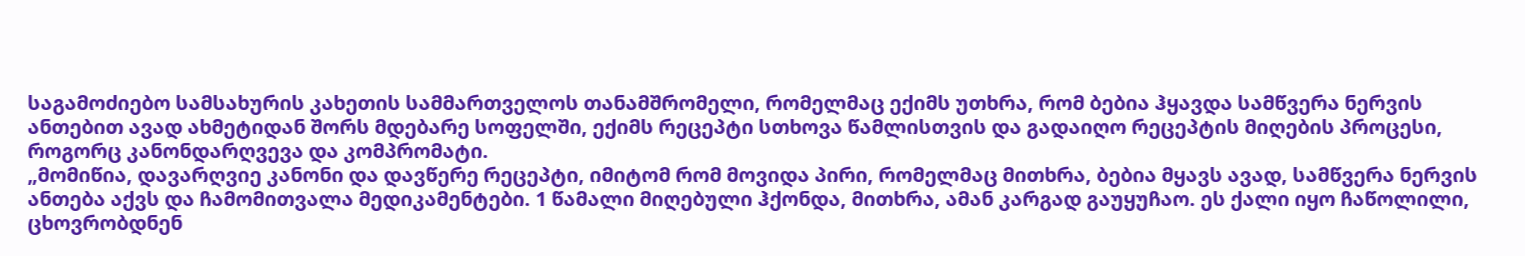საგამოძიებო სამსახურის კახეთის სამმართველოს თანამშრომელი, რომელმაც ექიმს უთხრა, რომ ბებია ჰყავდა სამწვერა ნერვის ანთებით ავად ახმეტიდან შორს მდებარე სოფელში, ექიმს რეცეპტი სთხოვა წამლისთვის და გადაიღო რეცეპტის მიღების პროცესი, როგორც კანონდარღვევა და კომპრომატი.
„მომიწია, დავარღვიე კანონი და დავწერე რეცეპტი, იმიტომ რომ მოვიდა პირი, რომელმაც მითხრა, ბებია მყავს ავად, სამწვერა ნერვის ანთება აქვს და ჩამომითვალა მედიკამენტები. 1 წამალი მიღებული ჰქონდა, მითხრა, ამან კარგად გაუყუჩაო. ეს ქალი იყო ჩაწოლილი, ცხოვრობდნენ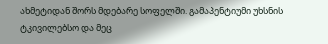ახმეტიდან შორს მდებარე სოფელში. გამაპენტიუმი უხსნის ტკივილებსო და მეც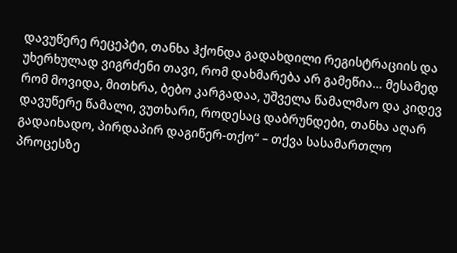დავუწერე რეცეპტი, თანხა ჰქონდა გადახდილი რეგისტრაციის და უხერხულად ვიგრძენი თავი, რომ დახმარება არ გამეწია… მესამედ რომ მოვიდა, მითხრა, ბებო კარგადაა, უშველა წამალმაო და კიდევ დავუწერე წამალი, ვუთხარი, როდესაც დაბრუნდები, თანხა აღარ გადაიხადო, პირდაპირ დაგიწერ-თქო“ – თქვა სასამართლო პროცესზე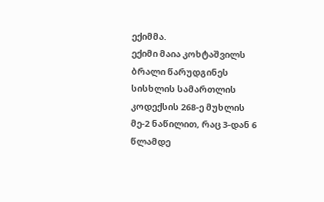ექიმმა.
ექიმი მაია კოხტაშვილს ბრალი წარუდგინეს სისხლის სამართლის კოდექსის 268-ე მუხლის მე-2 ნაწილით, რაც 3-დან 6 წლამდე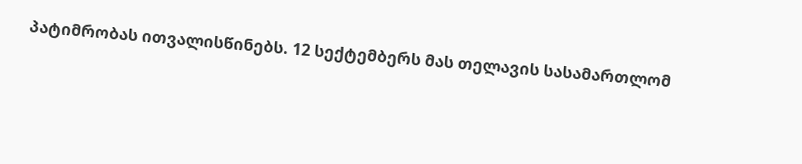პატიმრობას ითვალისწინებს. 12 სექტემბერს მას თელავის სასამართლომ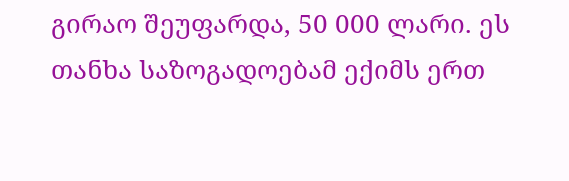გირაო შეუფარდა, 50 000 ლარი. ეს თანხა საზოგადოებამ ექიმს ერთ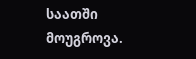საათში მოუგროვა.